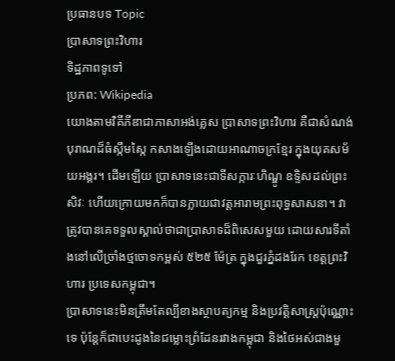ប្រធានបទ Topic
ប្រាសាទព្រះវិហារ
ទិដ្ឋភាពទូទៅ
ប្រភព: Wikipedia
យោងតាមវិគីភីឌាជាភាសាអង់គ្លេស ប្រាសាទព្រះវិហារ គឺជាសំណង់បុរាណដ៏ធំស្កឹមស្កៃ កសាងឡើងដោយអាណាចក្រខ្មែរ ក្នុងយុគសម័យអង្គរ។ ដើមឡើយ ប្រាសាទនេះជាទីសក្ការៈហិណ្ឌូ ឧទ្ទិសដល់ព្រះសិវៈ ហើយក្រោយមកក៏បានក្លាយជាវត្តអារាមព្រះពុទ្ធសាសនា។ វាត្រូវបានគេទទួលស្គាល់ថាជាប្រាសាទដ៏ពិសេសមួយ ដោយសារទីតាំងនៅលើច្រាំងថ្មចោទកម្ពស់ ៥២៥ ម៉ែត្រ ក្នុងជួរភ្នំដងរែក ខេត្តព្រះវិហារ ប្រទេសកម្ពុជា។
ប្រាសាទនេះមិនត្រឹមតែល្បីខាងស្ថាបត្យកម្ម និងប្រវត្តិសាស្ត្រប៉ុណ្ណោះទេ ប៉ុន្តែក៏ជាបេះដូងនៃជម្លោះព្រំដែនរវាងកម្ពុជា និងថៃអស់ជាងមួ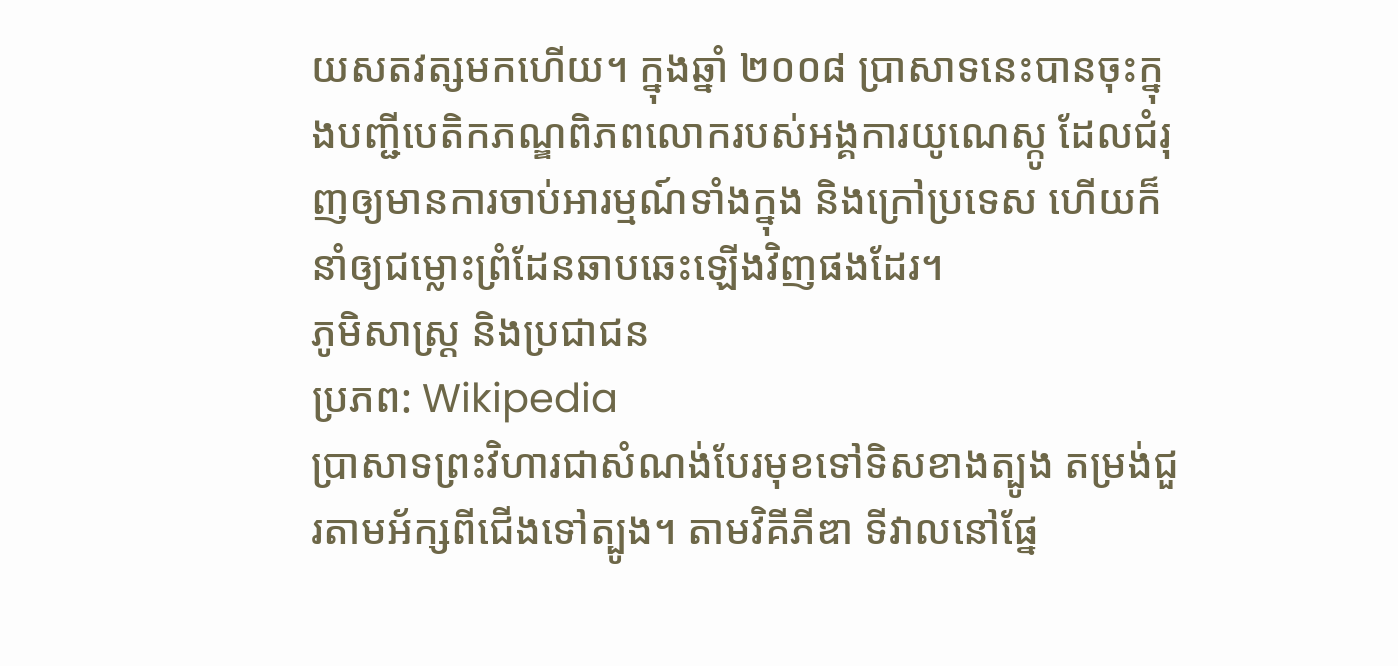យសតវត្សមកហើយ។ ក្នុងឆ្នាំ ២០០៨ ប្រាសាទនេះបានចុះក្នុងបញ្ជីបេតិកភណ្ឌពិភពលោករបស់អង្គការយូណេស្កូ ដែលជំរុញឲ្យមានការចាប់អារម្មណ៍ទាំងក្នុង និងក្រៅប្រទេស ហើយក៏នាំឲ្យជម្លោះព្រំដែនឆាបឆេះឡើងវិញផងដែរ។
ភូមិសាស្ត្រ និងប្រជាជន
ប្រភព: Wikipedia
ប្រាសាទព្រះវិហារជាសំណង់បែរមុខទៅទិសខាងត្បូង តម្រង់ជួរតាមអ័ក្សពីជើងទៅត្បូង។ តាមវិគីភីឌា ទីវាលនៅផ្នែ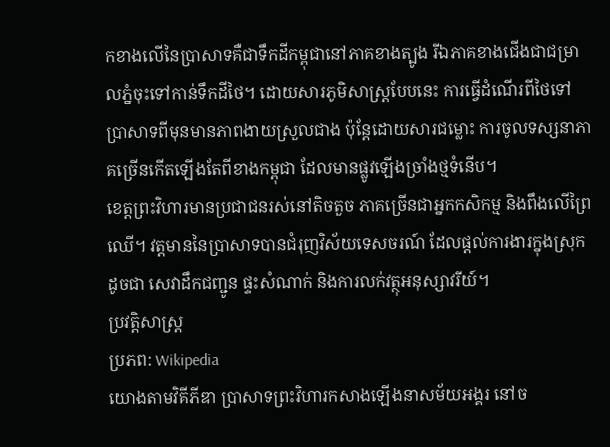កខាងលើនៃប្រាសាទគឺជាទឹកដីកម្ពុជានៅភាគខាងត្បូង រីឯភាគខាងជើងជាជម្រាលភ្នំចុះទៅកាន់ទឹកដីថៃ។ ដោយសារភូមិសាស្ត្របែបនេះ ការធ្វើដំណើរពីថៃទៅប្រាសាទពីមុនមានភាពងាយស្រួលជាង ប៉ុន្តែដោយសារជម្លោះ ការចូលទស្សនាភាគច្រើនកើតឡើងតែពីខាងកម្ពុជា ដែលមានផ្លូវឡើងច្រាំងថ្មទំនើប។
ខេត្តព្រះវិហារមានប្រជាជនរស់នៅតិចតួច ភាគច្រើនជាអ្នកកសិកម្ម និងពឹងលើព្រៃឈើ។ វត្តមាននៃប្រាសាទបានជំរុញវិស័យទេសចរណ៍ ដែលផ្តល់ការងារក្នុងស្រុក ដូចជា សេវាដឹកជញ្ជូន ផ្ទះសំណាក់ និងការលក់វត្ថុអនុស្សាវរីយ៍។
ប្រវត្តិសាស្ត្រ
ប្រភព: Wikipedia
យោងតាមវិគីភីឌា ប្រាសាទព្រះវិហារកសាងឡើងនាសម័យអង្គរ នៅច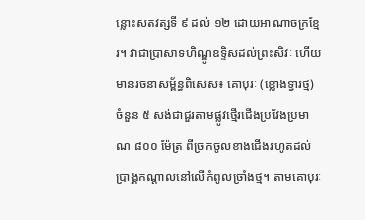ន្លោះសតវត្សទី ៩ ដល់ ១២ ដោយអាណាចក្រខ្មែរ។ វាជាប្រាសាទហិណ្ឌូឧទ្ទិសដល់ព្រះសិវៈ ហើយមានរចនាសម្ព័ន្ធពិសេស៖ គោបុរៈ (ខ្លោងទ្វារថ្ម) ចំនួន ៥ សង់ជាជួរតាមផ្លូវថ្មើរជើងប្រវែងប្រមាណ ៨០០ ម៉ែត្រ ពីច្រកចូលខាងជើងរហូតដល់ប្រាង្គកណ្តាលនៅលើកំពូលច្រាំងថ្ម។ តាមគោបុរៈ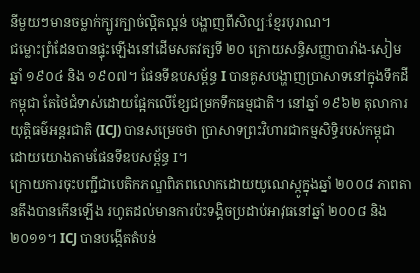នីមួយៗមានចម្លាក់ក្បូរក្បាច់ល្អិតល្អន់ បង្ហាញពីសិល្បៈខ្មែរបុរាណ។
ជម្លោះព្រំដែនបានផ្ទុះឡើងនៅដើមសតវត្សទី ២០ ក្រោយសន្ធិសញ្ញាបារាំង-សៀមឆ្នាំ ១៩០៤ និង ១៩០៧។ ផែនទីឧបសម្ព័ន្ធ I បានគូសបង្ហាញប្រាសាទនៅក្នុងទឹកដីកម្ពុជា តែថៃជំទាស់ដោយផ្អែកលើខ្សែជម្រកទឹកធម្មជាតិ។ នៅឆ្នាំ ១៩៦២ តុលាការយុត្តិធម៌អន្តរជាតិ (ICJ) បានសម្រេចថា ប្រាសាទព្រះវិហារជាកម្មសិទ្ធិរបស់កម្ពុជា ដោយយោងតាមផែនទីឧបសម្ព័ន្ធ I។
ក្រោយការចុះបញ្ជីជាបេតិកភណ្ឌពិភពលោកដោយយូណេស្កូក្នុងឆ្នាំ ២០០៨ ភាពតានតឹងបានកើនឡើង រហូតដល់មានការប៉ះទង្គិចប្រដាប់អាវុធនៅឆ្នាំ ២០០៨ និង ២០១១។ ICJ បានបង្កើតតំបន់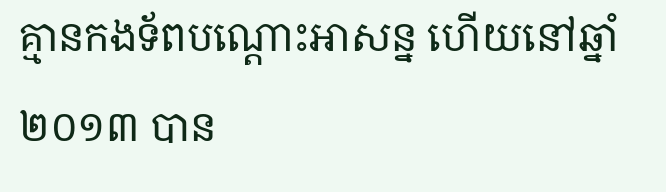គ្មានកងទ័ពបណ្តោះអាសន្ន ហើយនៅឆ្នាំ ២០១៣ បាន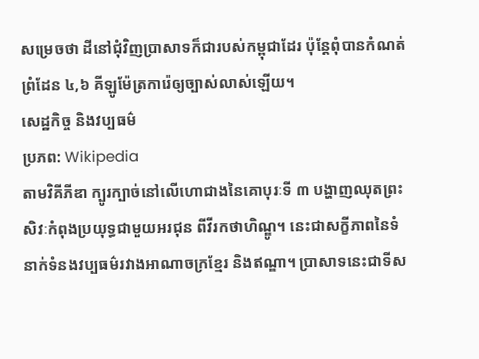សម្រេចថា ដីនៅជុំវិញប្រាសាទក៏ជារបស់កម្ពុជាដែរ ប៉ុន្តែពុំបានកំណត់ព្រំដែន ៤,៦ គីឡូម៉ែត្រការ៉េឲ្យច្បាស់លាស់ឡើយ។
សេដ្ឋកិច្ច និងវប្បធម៌
ប្រភព: Wikipedia
តាមវិគីភីឌា ក្បូរក្បាច់នៅលើហោជាងនៃគោបុរៈទី ៣ បង្ហាញឈុតព្រះសិវៈកំពុងប្រយុទ្ធជាមួយអរជុន ពីវីរកថាហិណ្ឌូ។ នេះជាសក្ខីភាពនៃទំនាក់ទំនងវប្បធម៌រវាងអាណាចក្រខ្មែរ និងឥណ្ឌា។ ប្រាសាទនេះជាទីស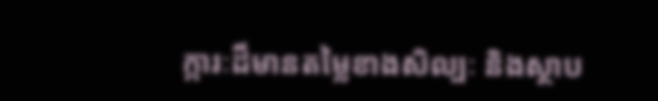ក្ការៈដ៏មានតម្លៃខាងសិល្បៈ និងស្ថាប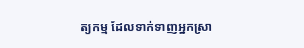ត្យកម្ម ដែលទាក់ទាញអ្នកស្រា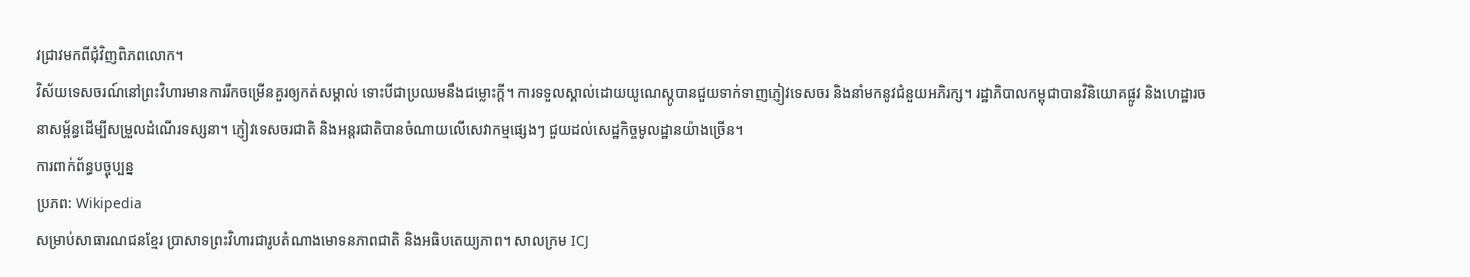វជ្រាវមកពីជុំវិញពិភពលោក។
វិស័យទេសចរណ៍នៅព្រះវិហារមានការរីកចម្រើនគួរឲ្យកត់សម្គាល់ ទោះបីជាប្រឈមនឹងជម្លោះក្តី។ ការទទួលស្គាល់ដោយយូណេស្កូបានជួយទាក់ទាញភ្ញៀវទេសចរ និងនាំមកនូវជំនួយអភិរក្ស។ រដ្ឋាភិបាលកម្ពុជាបានវិនិយោគផ្លូវ និងហេដ្ឋារចនាសម្ព័ន្ធដើម្បីសម្រួលដំណើរទស្សនា។ ភ្ញៀវទេសចរជាតិ និងអន្តរជាតិបានចំណាយលើសេវាកម្មផ្សេងៗ ជួយដល់សេដ្ឋកិច្ចមូលដ្ឋានយ៉ាងច្រើន។
ការពាក់ព័ន្ធបច្ចុប្បន្ន
ប្រភព: Wikipedia
សម្រាប់សាធារណជនខ្មែរ ប្រាសាទព្រះវិហារជារូបតំណាងមោទនភាពជាតិ និងអធិបតេយ្យភាព។ សាលក្រម ICJ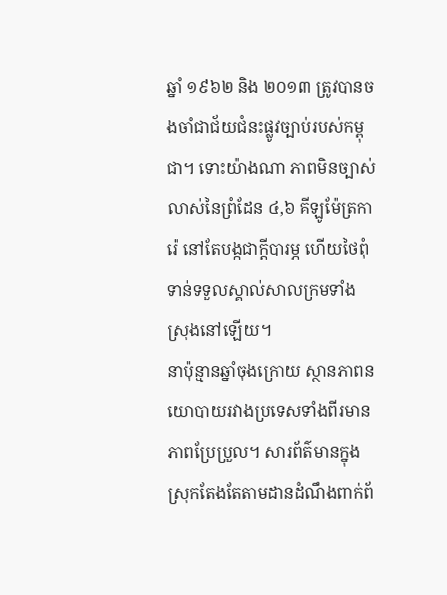ឆ្នាំ ១៩៦២ និង ២០១៣ ត្រូវបានចងចាំជាជ័យជំនះផ្លូវច្បាប់របស់កម្ពុជា។ ទោះយ៉ាងណា ភាពមិនច្បាស់លាស់នៃព្រំដែន ៤,៦ គីឡូម៉ែត្រការ៉េ នៅតែបង្កជាក្តីបារម្ភ ហើយថៃពុំទាន់ទទួលស្គាល់សាលក្រមទាំងស្រុងនៅឡើយ។
នាប៉ុន្មានឆ្នាំចុងក្រោយ ស្ថានភាពនយោបាយរវាងប្រទេសទាំងពីរមានភាពប្រែប្រួល។ សារព័ត៌មានក្នុងស្រុកតែងតែតាមដានដំណឹងពាក់ព័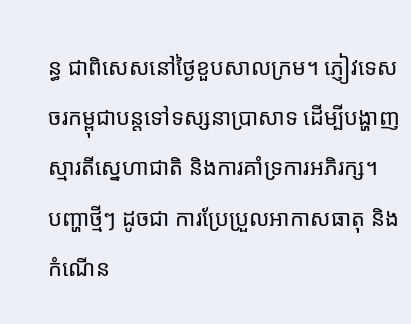ន្ធ ជាពិសេសនៅថ្ងៃខួបសាលក្រម។ ភ្ញៀវទេសចរកម្ពុជាបន្តទៅទស្សនាប្រាសាទ ដើម្បីបង្ហាញស្មារតីស្នេហាជាតិ និងការគាំទ្រការអភិរក្ស។
បញ្ហាថ្មីៗ ដូចជា ការប្រែប្រួលអាកាសធាតុ និងកំណើន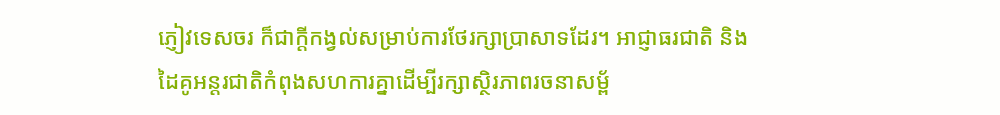ភ្ញៀវទេសចរ ក៏ជាក្តីកង្វល់សម្រាប់ការថែរក្សាប្រាសាទដែរ។ អាជ្ញាធរជាតិ និងដៃគូអន្តរជាតិកំពុងសហការគ្នាដើម្បីរក្សាស្ថិរភាពរចនាសម្ព័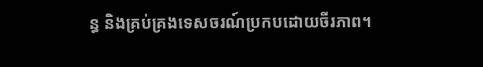ន្ធ និងគ្រប់គ្រងទេសចរណ៍ប្រកបដោយចីរភាព។